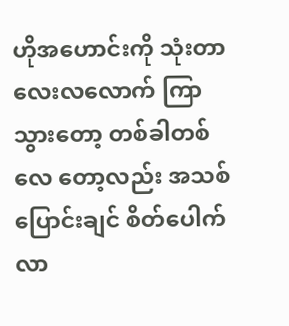ဟိုအဟောင်းကို သုံးတာ လေးလလောက် ကြာသွားတော့ တစ်ခါတစ်လေ တော့လည်း အသစ်ပြောင်းချင် စိတ်ပေါက်လာ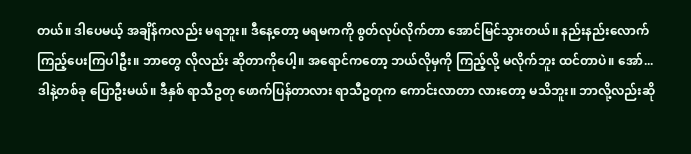တယ်။ ဒါပေမယ့် အချိန်ကလည်း မရဘူး။ ဒီနေ့တော့ မရမကကို စွတ်လုပ်လိုက်တာ အောင်မြင်သွားတယ်။ နည်းနည်းလောက် ကြည့်ပေးကြပါဦး။ ဘာတွေ လိုလည်း ဆိုတာကိုပေါ့။ အရောင်ကတော့ ဘယ်လိုမှကို ကြည့်လို့ မလိုက်ဘူး ထင်တာပဲ။ အော်... ဒါနဲ့တစ်ခု ပြောဦးမယ်။ ဒီနှစ် ရာသီဥတု ဖောက်ပြန်တာလား ရာသီဥတုက ကောင်းလာတာ လားတော့ မသိဘူး။ ဘာလို့လည်းဆို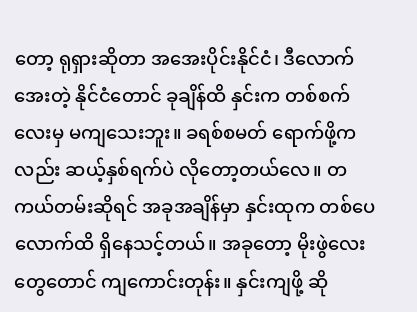တော့ ရုရှားဆိုတာ အအေးပိုင်းနိုင်ငံ၊ ဒီလောက်အေးတဲ့ နိုင်ငံတောင် ခုချိန်ထိ နှင်းက တစ်စက်လေးမှ မကျသေးဘူး။ ခရစ်စမတ် ရောက်ဖို့ကလည်း ဆယ့်နှစ်ရက်ပဲ လိုတော့တယ်လေ။ တကယ်တမ်းဆိုရင် အခုအချိန်မှာ နှင်းထုက တစ်ပေလောက်ထိ ရှိနေသင့်တယ်။ အခုတော့ မိုးဖွဲလေးတွေတောင် ကျကောင်းတုန်း။ နှင်းကျဖို့ ဆို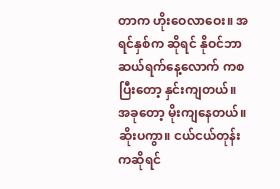တာက ဟိုးဝေလာဝေး။ အရင်နှစ်က ဆိုရင် နိုဝင်ဘာ ဆယ်ရက်နေ့လောက် ကစပြီးတော့ နှင်းကျတယ်။ အခုတော့ မိုးကျနေတယ်။ ဆိုးပကွာ။ ငယ်ငယ်တုန်းကဆိုရင်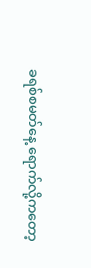ခရစ်စမတ်နေ့ ရောက်လို့ကတော့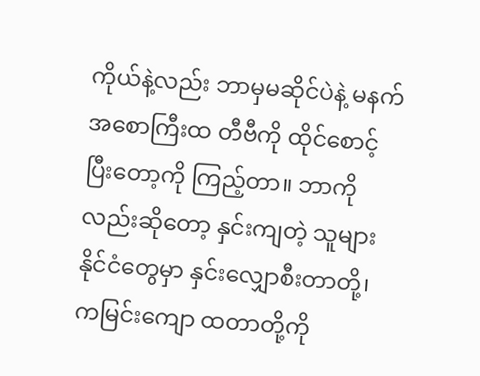ကိုယ်နဲ့လည်း ဘာမှမဆိုင်ပဲနဲ့ မနက်အစောကြီးထ တီဗီကို ထိုင်စောင့် ပြီးတော့ကို ကြည့်တာ။ ဘာကိုလည်းဆိုတော့ နှင်းကျတဲ့ သူများနိုင်ငံတွေမှာ နှင်းလျှောစီးတာတို့၊ ကမြင်းကျော ထတာတို့ကို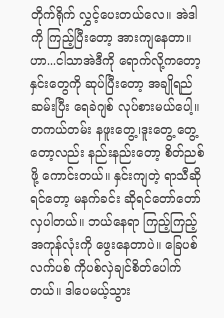တိုက်ရိုက် လွှင့်ပေးတယ်လေ။ အဲဒါကို ကြည့်ပြီးတော့ အားကျနေတာ။ ဟာ...ငါသာအဲဒီကို ရောက်လို့ကတော့ နှင်းတွေကို ဆုပ်ပြီးတော့ အချိုရည်ဆမ်းပြီး ရေခဲဂျစ် လုပ်စားမယ်ပေါ့။ တကယ်တမ်း နဖူးတွေ့၊ဒူးတွေ့ တွေ့တော့လည်း နည်းနည်းတော့ စိတ်ညစ်ဖို့ ကောင်းတယ်။ နှင်းကျတဲ့ ရာသီဆိုရင်တော့ မနက်ခင်း ဆိုရင်တော်တော် လှပါတယ်။ ဘယ်နေရာ ကြည့်ကြည့် အကုန်လုံးကို ဖွေးနေတာပဲ။ ခြေပစ်လက်ပစ် ကိုပစ်လှဲချင်စိတ်ပေါက်တယ်။ ဒါပေမယ့်သွား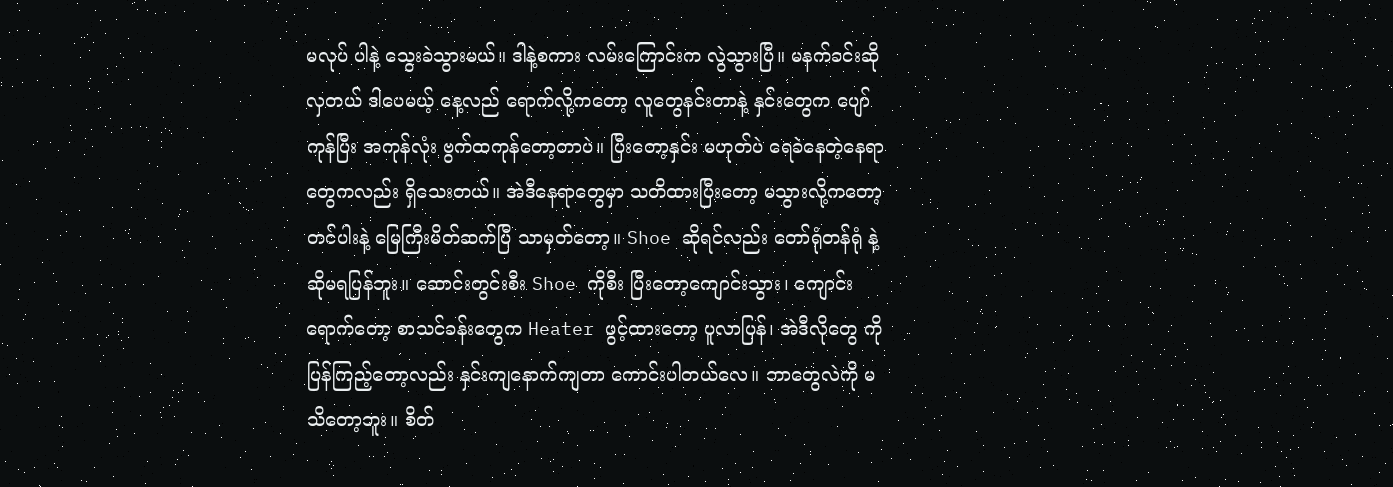မလုပ် ပါနဲ့ သွေးခဲသွားမယ်။ ဒါနဲ့စကား လမ်းကြောင်းက လွဲသွားပြီ။ မနက်ခင်းဆိုလှတယ် ဒါပေမယ့် နေ့လည် ရောက်လို့ကတော့ လူတွေနင်းတာနဲ့ နှင်းတွေက ပျော်ကုန်ပြီး အကုန်လုံး ဗွက်ထကုန်တော့တာပဲ။ ပြီးတော့နှင်း မဟုတ်ပဲ ရေခဲနေတဲ့နေရာ တွေကလည်း ရှိသေးတယ်။ အဲဒီနေရာတွေမှာ သတိထားပြီးတော့ မသွားလို့ကတော့ တင်ပါးနဲ့ မြေကြီးမိတ်ဆက်ပြီ သာမှတ်တော့။ Shoe ဆိုရင်လည်း တော်ရုံတန်ရုံ နဲ့ဆိုမရပြန်ဘူး။ ဆောင်းတွင်းစီး Shoe ကိုစီး ပြီးတော့ကျောင်းသွား၊ ကျောင်းရောက်တော့ စာသင်ခန်းတွေက Heater ဖွင့်ထားတော့ ပူလာပြန်၊ အဲဒီလိုတွေ ကိုပြန်ကြည့်တော့လည်း နှင်းကျနောက်ကျတာ ကောင်းပါတယ်လေ။ ဘာတွေလဲကို မသိတော့ဘူး။ စိတ်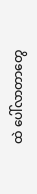ထဲ ပေါ်လာတာတွေ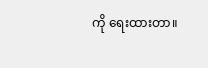ကို ရေးထားတာ။